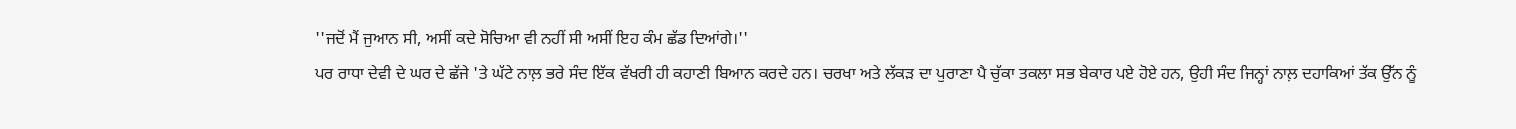''ਜਦੋਂ ਮੈਂ ਜੁਆਨ ਸੀ, ਅਸੀਂ ਕਦੇ ਸੋਚਿਆ ਵੀ ਨਹੀਂ ਸੀ ਅਸੀਂ ਇਹ ਕੰਮ ਛੱਡ ਦਿਆਂਗੇ।''
ਪਰ ਰਾਧਾ ਦੇਵੀ ਦੇ ਘਰ ਦੇ ਛੱਜੇ 'ਤੇ ਘੱਟੇ ਨਾਲ਼ ਭਰੇ ਸੰਦ ਇੱਕ ਵੱਖਰੀ ਹੀ ਕਹਾਣੀ ਬਿਆਨ ਕਰਦੇ ਹਨ। ਚਰਖਾ ਅਤੇ ਲੱਕੜ ਦਾ ਪੁਰਾਣਾ ਪੈ ਚੁੱਕਾ ਤਕਲਾ ਸਭ ਬੇਕਾਰ ਪਏ ਹੋਏ ਹਨ, ਉਹੀ ਸੰਦ ਜਿਨ੍ਹਾਂ ਨਾਲ਼ ਦਹਾਕਿਆਂ ਤੱਕ ਉੱਨ ਨੂੰ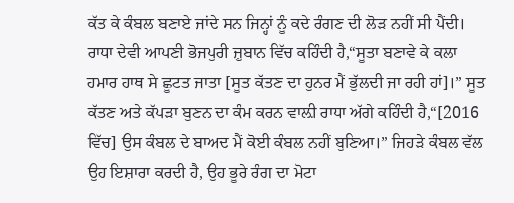ਕੱਤ ਕੇ ਕੰਬਲ ਬਣਾਏ ਜਾਂਦੇ ਸਨ ਜਿਨ੍ਹਾਂ ਨੂੰ ਕਦੇ ਰੰਗਣ ਦੀ ਲੋੜ ਨਹੀਂ ਸੀ ਪੈਂਦੀ।
ਰਾਧਾ ਦੇਵੀ ਆਪਣੀ ਭੋਜਪੁਰੀ ਜ਼ੁਬਾਨ ਵਿੱਚ ਕਹਿੰਦੀ ਹੈ,“ਸੂਤਾ ਬਣਾਵੇ ਕੇ ਕਲਾ ਹਮਾਰ ਹਾਥ ਸੇ ਛੂਟਤ ਜਾਤਾ [ਸੂਤ ਕੱਤਣ ਦਾ ਹੁਨਰ ਮੈਂ ਭੁੱਲਦੀ ਜਾ ਰਹੀ ਹਾਂ]।” ਸੂਤ ਕੱਤਣ ਅਤੇ ਕੱਪੜਾ ਬੁਣਨ ਦਾ ਕੰਮ ਕਰਨ ਵਾਲ਼ੀ ਰਾਧਾ ਅੱਗੇ ਕਹਿੰਦੀ ਹੈ,“[2016 ਵਿੱਚ] ਉਸ ਕੰਬਲ ਦੇ ਬਾਅਦ ਮੈਂ ਕੋਈ ਕੰਬਲ ਨਹੀਂ ਬੁਣਿਆ।” ਜਿਹੜੇ ਕੰਬਲ ਵੱਲ ਉਹ ਇਸ਼ਾਰਾ ਕਰਦੀ ਹੈ, ਉਹ ਭੂਰੇ ਰੰਗ ਦਾ ਮੋਟਾ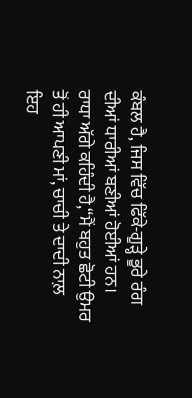ਕੰਬਲ ਹੈ, ਜਿਸ ਵਿੱਚ ਫਿੱਕੇ-ਗੂੜ੍ਹੇ ਭੂਰੇ ਰੰਗ ਦੀਆਂ ਧਾਰੀਆਂ ਬਣੀਆਂ ਹੋਈਆਂ ਹਨ।
ਰਾਧਾ ਅੱਗੇ ਕਹਿੰਦੀ ਹੈ,“ਮੈਂ ਬਹੁਤ ਛੋਟੀ ਉਮਰ ਤੋਂ ਹੀ ਆਪਣੀ ਮਾਂ, ਚਾਚੀ ਤੇ ਦਾਦੀ ਨਾਲ਼ ਇਹ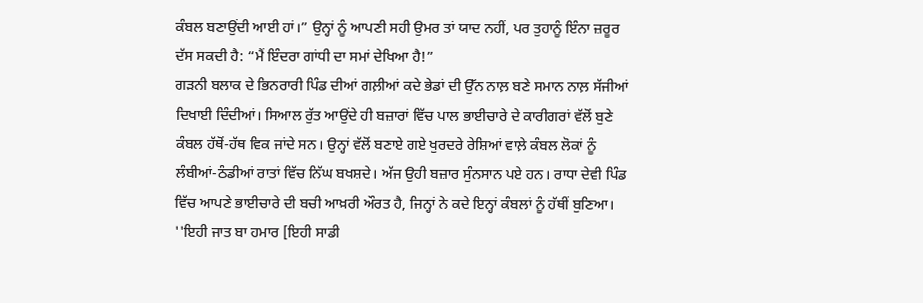ਕੰਬਲ ਬਣਾਉਂਦੀ ਆਈ ਹਾਂ।” ਉਨ੍ਹਾਂ ਨੂੰ ਆਪਣੀ ਸਹੀ ਉਮਰ ਤਾਂ ਯਾਦ ਨਹੀਂ, ਪਰ ਤੁਹਾਨੂੰ ਇੰਨਾ ਜ਼ਰੂਰ ਦੱਸ ਸਕਦੀ ਹੈ: “ਮੈਂ ਇੰਦਰਾ ਗਾਂਧੀ ਦਾ ਸਮਾਂ ਦੇਖਿਆ ਹੈ!”
ਗੜਨੀ ਬਲਾਕ ਦੇ ਭਿਨਰਾਰੀ ਪਿੰਡ ਦੀਆਂ ਗਲ਼ੀਆਂ ਕਦੇ ਭੇਡਾਂ ਦੀ ਉੱਨ ਨਾਲ਼ ਬਣੇ ਸਮਾਨ ਨਾਲ਼ ਸੱਜੀਆਂ ਦਿਖਾਈ ਦਿੰਦੀਆਂ। ਸਿਆਲ ਰੁੱਤ ਆਉਂਦੇ ਹੀ ਬਜ਼ਾਰਾਂ ਵਿੱਚ ਪਾਲ ਭਾਈਚਾਰੇ ਦੇ ਕਾਰੀਗਰਾਂ ਵੱਲੋਂ ਬੁਣੇ ਕੰਬਲ ਹੱਥੋਂ-ਹੱਥ ਵਿਕ ਜਾਂਦੇ ਸਨ। ਉਨ੍ਹਾਂ ਵੱਲੋਂ ਬਣਾਏ ਗਏ ਖੁਰਦਰੇ ਰੇਸ਼ਿਆਂ ਵਾਲ਼ੇ ਕੰਬਲ ਲੋਕਾਂ ਨੂੰ ਲੰਬੀਆਂ-ਠੰਡੀਆਂ ਰਾਤਾਂ ਵਿੱਚ ਨਿੱਘ ਬਖਸ਼ਦੇ। ਅੱਜ ਉਹੀ ਬਜ਼ਾਰ ਸੁੰਨਸਾਨ ਪਏ ਹਨ। ਰਾਧਾ ਦੇਵੀ ਪਿੰਡ ਵਿੱਚ ਆਪਣੇ ਭਾਈਚਾਰੇ ਦੀ ਬਚੀ ਆਖ਼ਰੀ ਔਰਤ ਹੈ, ਜਿਨ੍ਹਾਂ ਨੇ ਕਦੇ ਇਨ੍ਹਾਂ ਕੰਬਲਾਂ ਨੂੰ ਹੱਥੀਂ ਬੁਣਿਆ।
''ਇਹੀ ਜਾਤ ਬਾ ਹਮਾਰ [ਇਹੀ ਸਾਡੀ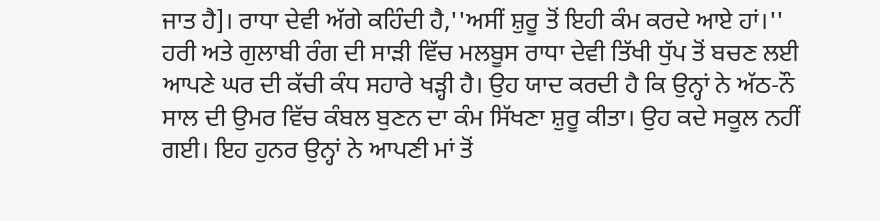ਜਾਤ ਹੈ]। ਰਾਧਾ ਦੇਵੀ ਅੱਗੇ ਕਹਿੰਦੀ ਹੈ,''ਅਸੀਂ ਸ਼ੁਰੂ ਤੋਂ ਇਹੀ ਕੰਮ ਕਰਦੇ ਆਏ ਹਾਂ।''
ਹਰੀ ਅਤੇ ਗੁਲਾਬੀ ਰੰਗ ਦੀ ਸਾੜੀ ਵਿੱਚ ਮਲਬੂਸ ਰਾਧਾ ਦੇਵੀ ਤਿੱਖੀ ਧੁੱਪ ਤੋਂ ਬਚਣ ਲਈ ਆਪਣੇ ਘਰ ਦੀ ਕੱਚੀ ਕੰਧ ਸਹਾਰੇ ਖੜ੍ਹੀ ਹੈ। ਉਹ ਯਾਦ ਕਰਦੀ ਹੈ ਕਿ ਉਨ੍ਹਾਂ ਨੇ ਅੱਠ-ਨੌ ਸਾਲ ਦੀ ਉਮਰ ਵਿੱਚ ਕੰਬਲ ਬੁਣਨ ਦਾ ਕੰਮ ਸਿੱਖਣਾ ਸ਼ੁਰੂ ਕੀਤਾ। ਉਹ ਕਦੇ ਸਕੂਲ ਨਹੀਂ ਗਈ। ਇਹ ਹੁਨਰ ਉਨ੍ਹਾਂ ਨੇ ਆਪਣੀ ਮਾਂ ਤੋਂ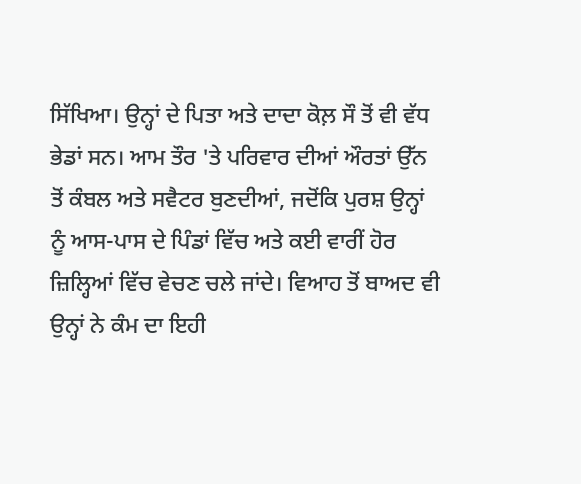ਸਿੱਖਿਆ। ਉਨ੍ਹਾਂ ਦੇ ਪਿਤਾ ਅਤੇ ਦਾਦਾ ਕੋਲ਼ ਸੌ ਤੋਂ ਵੀ ਵੱਧ ਭੇਡਾਂ ਸਨ। ਆਮ ਤੌਰ 'ਤੇ ਪਰਿਵਾਰ ਦੀਆਂ ਔਰਤਾਂ ਉੱਨ ਤੋਂ ਕੰਬਲ ਅਤੇ ਸਵੈਟਰ ਬੁਣਦੀਆਂ, ਜਦੋਂਕਿ ਪੁਰਸ਼ ਉਨ੍ਹਾਂ ਨੂੰ ਆਸ-ਪਾਸ ਦੇ ਪਿੰਡਾਂ ਵਿੱਚ ਅਤੇ ਕਈ ਵਾਰੀਂ ਹੋਰ ਜ਼ਿਲ੍ਹਿਆਂ ਵਿੱਚ ਵੇਚਣ ਚਲੇ ਜਾਂਦੇ। ਵਿਆਹ ਤੋਂ ਬਾਅਦ ਵੀ ਉਨ੍ਹਾਂ ਨੇ ਕੰਮ ਦਾ ਇਹੀ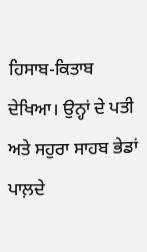ਹਿਸਾਬ-ਕਿਤਾਬ ਦੇਖਿਆ। ਉਨ੍ਹਾਂ ਦੇ ਪਤੀ ਅਤੇ ਸਹੁਰਾ ਸਾਹਬ ਭੇਡਾਂ ਪਾਲ਼ਦੇ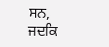ਸਨ, ਜਦਕਿ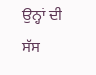ਉਨ੍ਹਾਂ ਦੀ ਸੱਸ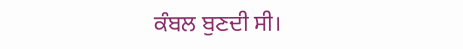ਕੰਬਲ ਬੁਣਦੀ ਸੀ।